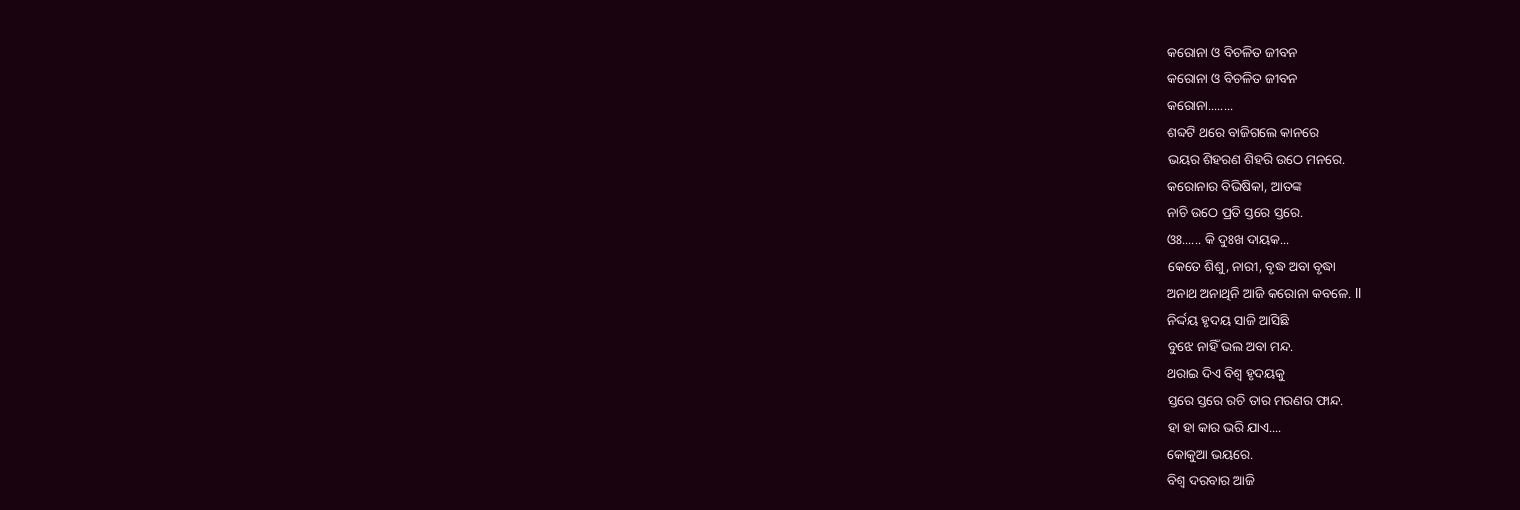କରୋନା ଓ ବିଚଳିତ ଜୀବନ
କରୋନା ଓ ବିଚଳିତ ଜୀବନ
କରୋନା........
ଶବ୍ଦଟି ଥରେ ବାଜିଗଲେ କାନରେ
ଭୟର ଶିହରଣ ଶିହରି ଉଠେ ମନରେ.
କରୋନାର ବିଭିଷିକା, ଆତଙ୍କ
ନାଚି ଉଠେ ପ୍ରତି ସ୍ତରେ ସ୍ତରେ.
ଓଃ...... କି ଦୁଃଖ ଦାୟକ...
କେତେ ଶିଶୁ, ନାରୀ, ବୃଦ୍ଧ ଅବା ବୃଦ୍ଧା
ଅନାଥ ଅନାଥିନି ଆଜି କରୋନା କବଳେ. ll
ନିର୍ଦ୍ଦୟ ହୃଦୟ ସାଜି ଆସିଛି
ବୁଝେ ନାହିଁ ଭଲ ଅବା ମନ୍ଦ.
ଥରାଇ ଦିଏ ବିଶ୍ୱ ହୃଦୟକୁ
ସ୍ତରେ ସ୍ତରେ ରଚି ତାର ମରଣର ଫାନ୍ଦ.
ହା ହା କାର ଭରି ଯାଏ....
କୋକୁଆ ଭୟରେ.
ବିଶ୍ୱ ଦରବାର ଆଜି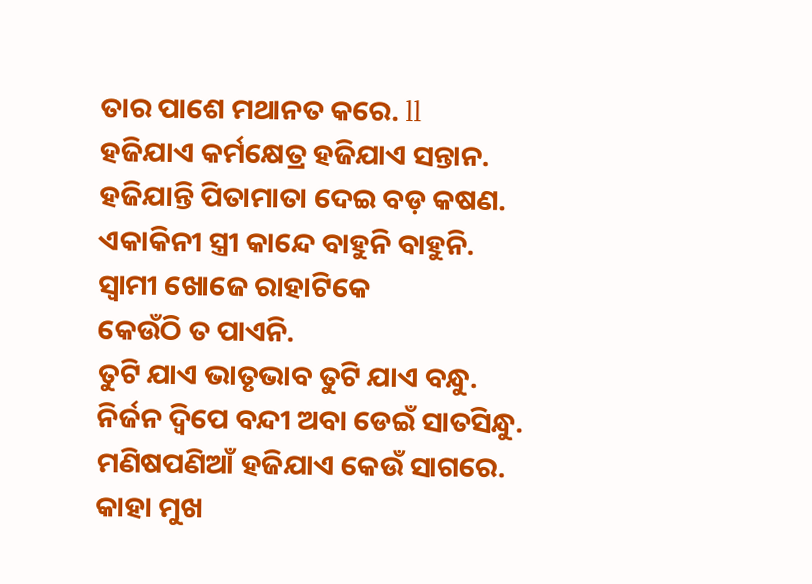ତାର ପାଶେ ମଥାନତ କରେ. ll
ହଜିଯାଏ କର୍ମକ୍ଷେତ୍ର ହଜିଯାଏ ସନ୍ତାନ.
ହଜିଯାନ୍ତି ପିତାମାତା ଦେଇ ବଡ଼ କଷଣ.
ଏକାକିନୀ ସ୍ତ୍ରୀ କାନ୍ଦେ ବାହୁନି ବାହୁନି.
ସ୍ୱାମୀ ଖୋଜେ ରାହାଟିକେ
କେଉଁଠି ତ ପାଏନି.
ତୁଟି ଯାଏ ଭାତୃଭାବ ତୁଟି ଯାଏ ବନ୍ଧୁ.
ନିର୍ଜନ ଦ୍ଵିପେ ବନ୍ଦୀ ଅବା ଡେଇଁ ସାତସିନ୍ଧୁ.
ମଣିଷପଣିଆଁ ହଜିଯାଏ କେଉଁ ସାଗରେ.
କାହା ମୁଖ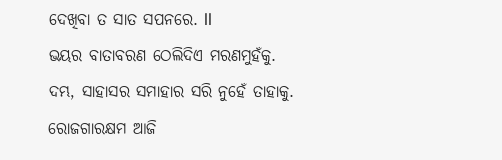ଦେଖିବା ତ ସାତ ସପନରେ. ll
ଭୟର ବାତାବରଣ ଠେଲିଦିଏ ମରଣମୁହଁକୁ.
ଦମ୍ଭ, ସାହାସର ସମାହାର ସରି ନୁହେଁ ତାହାକୁ.
ରୋଜଗାରକ୍ଷମ ଆଜି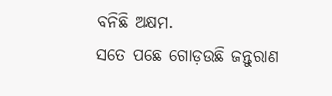ବନିଛି ଅକ୍ଷମ.
ସତେ ପଛେ ଗୋଡ଼ଉଛି ଜନ୍ତୁରାଣ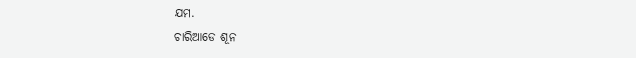ଯମ.
ଚାରିଆଡେ ଶୂନ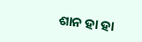ଶାନ ହା ହା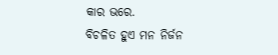କାର ଭରେ.
ବିଚଳିତ ହୁଏ ମନ ନିର୍ଜନ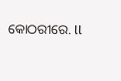କୋଠରୀରେ. ll